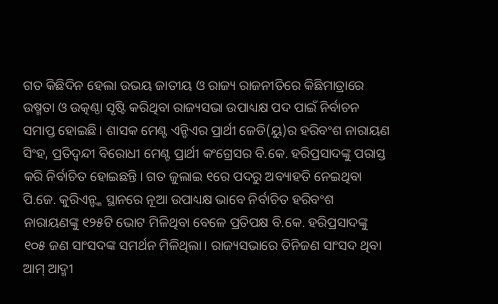ଗତ କିଛିଦିନ ହେଲା ଉଭୟ ଜାତୀୟ ଓ ରାଜ୍ୟ ରାଜନୀତିରେ କିଛିମାତ୍ରାରେ ଉଷ୍ମତା ଓ ଉତ୍କଣ୍ଠା ସୃଷ୍ଟି କରିଥିବା ରାଜ୍ୟସଭା ଉପାଧ୍ୟକ୍ଷ ପଦ ପାଇଁ ନିର୍ବାଚନ ସମାପ୍ତ ହୋଇଛି। ଶାସକ ମେଣ୍ଟ ଏନ୍ଡିଏର ପ୍ରାର୍ଥୀ ଜେଡି(ୟୁ)ର ହରିବଂଶ ନାରାୟଣ ସିଂହ, ପ୍ରତିଦ୍ୱନ୍ଦୀ ବିରୋଧୀ ମେଣ୍ଟ ପ୍ରାର୍ଥୀ କଂଗ୍ରେସର ବି.କେ. ହରିପ୍ରସାଦଙ୍କୁ ପରାସ୍ତ କରି ନିର୍ବାଚିତ ହୋଇଛନ୍ତି। ଗତ ଜୁଲାଇ ୧ରେ ପଦରୁ ଅବ୍ୟାହତି ନେଇଥିବା ପି.ଜେ. କୁରିଏନ୍ଙ୍କ ସ୍ଥାନରେ ନୂଆ ଉପାଧ୍ୟକ୍ଷ ଭାବେ ନିର୍ବାଚିତ ହରିବଂଶ ନାରାୟଣଙ୍କୁ ୧୨୫ଟି ଭୋଟ ମିଳିଥିବା ବେଳେ ପ୍ରତିପକ୍ଷ ବି.କେ. ହରିପ୍ରସାଦଙ୍କୁ ୧୦୫ ଜଣ ସାଂସଦଙ୍କ ସମର୍ଥନ ମିଳିଥିଲା। ରାଜ୍ୟସଭାରେ ତିନିଜଣ ସାଂସଦ ଥିବା ଆମ୍ ଆଦ୍ମୀ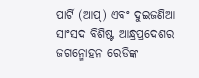ପାର୍ଟି (ଆପ୍) ଏବଂ ଦୁଇଜଣିଆ ସାଂସଦ ବିଶିଷ୍ଟ ଆନ୍ଧ୍ରପ୍ରଦେଶର ଜଗନ୍ମୋହନ ରେଡିଙ୍କ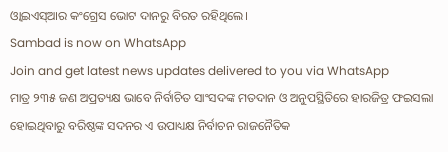ଓ୍ଵାଇଏସ୍ଆର କଂଗ୍ରେସ ଭୋଟ ଦାନରୁ ବିରତ ରହିଥିଲେ।
Sambad is now on WhatsApp
Join and get latest news updates delivered to you via WhatsApp
ମାତ୍ର ୨୩୫ ଜଣ ଅପ୍ରତ୍ୟକ୍ଷ ଭାବେ ନିର୍ବାଚିତ ସାଂସଦଙ୍କ ମତଦାନ ଓ ଅନୁପସ୍ଥିତିରେ ହାରଜିତ୍ର ଫଇସଲା ହୋଇଥିବାରୁ ବରିଷ୍ଠଙ୍କ ସଦନର ଏ ଉପାଧ୍ୟକ୍ଷ ନିର୍ବାଚନ ରାଜନୈତିକ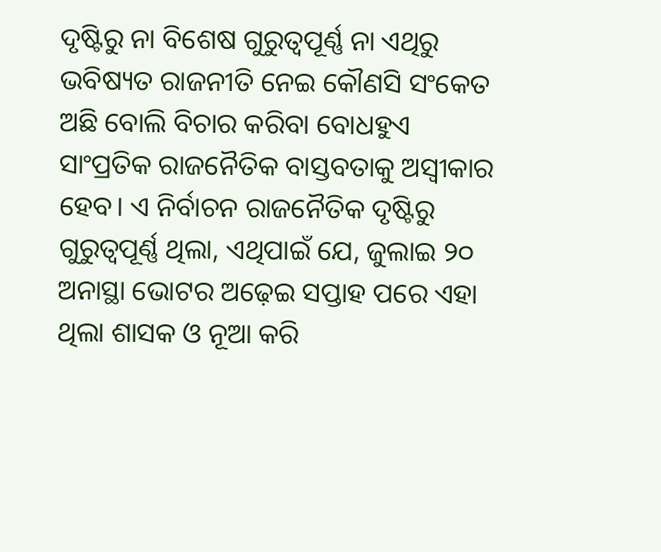ଦୃଷ୍ଟିରୁ ନା ବିଶେଷ ଗୁରୁତ୍ୱପୂର୍ଣ୍ଣ ନା ଏଥିରୁ ଭବିଷ୍ୟତ ରାଜନୀତି ନେଇ କୌଣସି ସଂକେତ ଅଛି ବୋଲି ବିଚାର କରିବା ବୋଧହୁଏ ସାଂପ୍ରତିକ ରାଜନୈତିକ ବାସ୍ତବତାକୁ ଅସ୍ୱୀକାର ହେବ। ଏ ନିର୍ବାଚନ ରାଜନୈତିକ ଦୃଷ୍ଟିରୁ ଗୁରୁତ୍ୱପୂର୍ଣ୍ଣ ଥିଲା, ଏଥିପାଇଁ ଯେ, ଜୁଲାଇ ୨୦ ଅନାସ୍ଥା ଭୋଟର ଅଢ଼େଇ ସପ୍ତାହ ପରେ ଏହା ଥିଲା ଶାସକ ଓ ନୂଆ କରି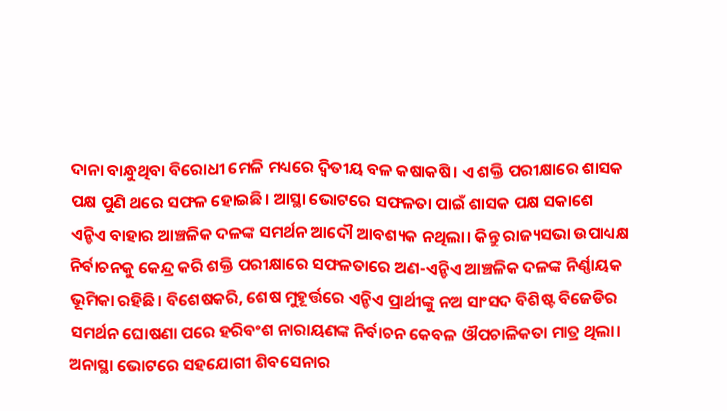ଦାନା ବାନ୍ଧୁଥିବା ବିରୋଧୀ ମେଳି ମଧ୍ୟରେ ଦ୍ୱିତୀୟ ବଳ କଷାକଷି। ଏ ଶକ୍ତି ପରୀକ୍ଷାରେ ଶାସକ ପକ୍ଷ ପୁଣି ଥରେ ସଫଳ ହୋଇଛି। ଆସ୍ଥା ଭୋଟରେ ସଫଳତା ପାଇଁ ଶାସକ ପକ୍ଷ ସକାଶେ ଏନ୍ଡିଏ ବାହାର ଆଞ୍ଚଳିକ ଦଳଙ୍କ ସମର୍ଥନ ଆଦୌ ଆବଶ୍ୟକ ନଥିଲା। କିନ୍ତୁ ରାଜ୍ୟସଭା ଉପାଧ୍ୟକ୍ଷ ନିର୍ବାଚନକୁ କେନ୍ଦ୍ର କରି ଶକ୍ତି ପରୀକ୍ଷାରେ ସଫଳତାରେ ଅଣ-ଏନ୍ଡିଏ ଆଞ୍ଚଳିକ ଦଳଙ୍କ ନିର୍ଣ୍ଣାୟକ ଭୂମିକା ରହିଛି। ବିଶେଷକରି, ଶେଷ ମୁହୂର୍ତ୍ତରେ ଏନ୍ଡିଏ ପ୍ରାର୍ଥୀଙ୍କୁ ନଅ ସାଂସଦ ବିଶିଷ୍ଟ ବିଜେଡିର ସମର୍ଥନ ଘୋଷଣା ପରେ ହରିବଂଶ ନାରାୟଣଙ୍କ ନିର୍ବାଚନ କେବଳ ଔପଚାଳିକତା ମାତ୍ର ଥିଲା। ଅନାସ୍ଥା ଭୋଟରେ ସହଯୋଗୀ ଶିବସେନାର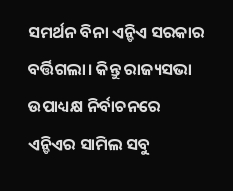ସମର୍ଥନ ବିନା ଏନ୍ଡିଏ ସରକାର ବର୍ତ୍ତିଗଲା। କିନ୍ତୁ ରାଜ୍ୟସଭା ଉପାଧ୍ୟକ୍ଷ ନିର୍ବାଚନରେ ଏନ୍ଡିଏର ସାମିଲ ସବୁ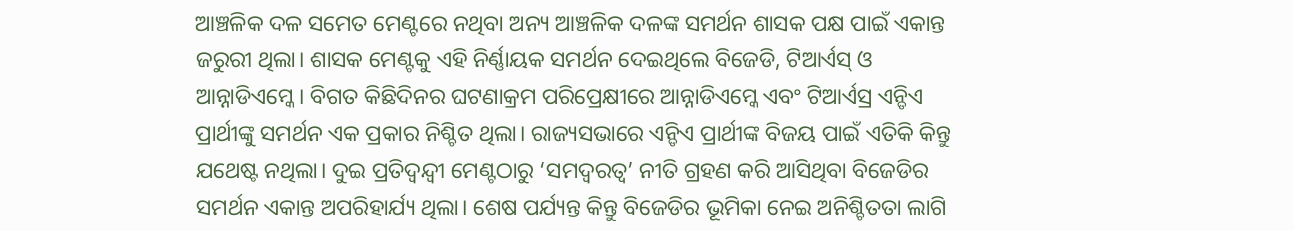ଆଞ୍ଚଳିକ ଦଳ ସମେତ ମେଣ୍ଟରେ ନଥିବା ଅନ୍ୟ ଆଞ୍ଚଳିକ ଦଳଙ୍କ ସମର୍ଥନ ଶାସକ ପକ୍ଷ ପାଇଁ ଏକାନ୍ତ ଜରୁରୀ ଥିଲା। ଶାସକ ମେଣ୍ଟକୁ ଏହି ନିର୍ଣ୍ଣାୟକ ସମର୍ଥନ ଦେଇଥିଲେ ବିଜେଡି, ଟିଆର୍ଏସ୍ ଓ ଆନ୍ନାଡିଏମ୍କେ। ବିଗତ କିଛିଦିନର ଘଟଣାକ୍ରମ ପରିପ୍ରେକ୍ଷୀରେ ଆନ୍ନାଡିଏମ୍କେ ଏବଂ ଟିଆର୍ଏସ୍ର ଏନ୍ଡିଏ ପ୍ରାର୍ଥୀଙ୍କୁ ସମର୍ଥନ ଏକ ପ୍ରକାର ନିଶ୍ଚିତ ଥିଲା। ରାଜ୍ୟସଭାରେ ଏନ୍ଡିଏ ପ୍ରାର୍ଥୀଙ୍କ ବିଜୟ ପାଇଁ ଏତିକି କିନ୍ତୁ ଯଥେଷ୍ଟ ନଥିଲା। ଦୁଇ ପ୍ରତିଦ୍ୱନ୍ଦ୍ୱୀ ମେଣ୍ଟଠାରୁ ‘ସମଦ୍ୱରତ୍ୱ’ ନୀତି ଗ୍ରହଣ କରି ଆସିଥିବା ବିଜେଡିର ସମର୍ଥନ ଏକାନ୍ତ ଅପରିହାର୍ଯ୍ୟ ଥିଲା। ଶେଷ ପର୍ଯ୍ୟନ୍ତ କିନ୍ତୁ ବିଜେଡିର ଭୂମିକା ନେଇ ଅନିଶ୍ଚିତତା ଲାଗି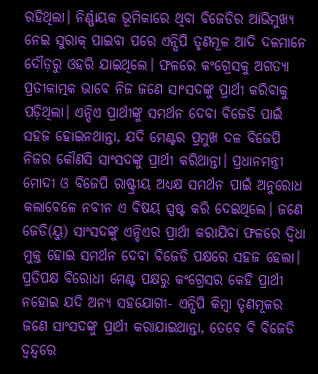ରହିଥିଲା। ନିର୍ଣ୍ଣାୟକ ଭୂମିକାରେ ଥିବା ବିଜେଡିର ଆଭିମୁଖ୍ୟ ନେଇ ସୁରାକ୍ ପାଇବା ପରେ ଏନ୍ସିପି ତୃଣମୂଳ ଆଦି ଦଳମାନେ ଦୌଡ଼ରୁ ଓହରି ଯାଇଥିଲେ। ଫଳରେ କଂଗ୍ରେସକୁ ଅଗତ୍ୟା ପ୍ରତୀକାତ୍ମକ ଭାବେ ନିଜ ଜଣେ ସାଂସଦଙ୍କୁ ପ୍ରାର୍ଥୀ କରିବାକୁ ପଡ଼ିଥିଲା। ଏନ୍ଡିଏ ପ୍ରାର୍ଥୀଙ୍କୁ ସମର୍ଥନ ଦେବା ବିଜେଡି ପାଇଁ ସହଜ ହୋଇନଥାନ୍ତା, ଯଦି ମେଣ୍ଟର ପ୍ରମୁଖ ଦଳ ବିଜେପି ନିଜର କୌଣସି ସାଂସଦଙ୍କୁ ପ୍ରାର୍ଥୀ କରିଥାନ୍ତା। ପ୍ରଧାନମନ୍ତ୍ରୀ ମୋଦୀ ଓ ବିଜେପି ରାଷ୍ଟ୍ରୀୟ ଅଧ୍ୟକ୍ଷ ସମର୍ଥନ ପାଇଁ ଅନୁରୋଧ କଲାବେଳେ ନବୀନ ଏ ବିଷୟ ସ୍ପଷ୍ଟ କରି ଦେଇଥିଲେ। ଜଣେ ଜେଡି(ୟୁ) ସାଂସଦଙ୍କୁ ଏନ୍ଡିଏର ପ୍ରାର୍ଥୀ କରାଯିବା ଫଳରେ ଦ୍ୱିଧା ମୁକ୍ତ ହୋଇ ସମର୍ଥନ ଦେବା ବିଜେଡି ପକ୍ଷରେ ସହଜ ହେଲା। ପ୍ରତିପକ୍ଷ ବିରୋଧୀ ମେଣ୍ଟ ପକ୍ଷରୁ କଂଗ୍ରେସର କେହି ପ୍ରାର୍ଥୀ ନହୋଇ ଯଦି ଅନ୍ୟ ସହଯୋଗୀ- ଏନ୍ସିପି କିମ୍ବା ତୃଣମୂଳର ଜଣେ ସାଂସଦଙ୍କୁ ପ୍ରାର୍ଥୀ କରାଯାଇଥାନ୍ତା, ତେବେ ବି ବିଜେଡି ଦ୍ୱନ୍ଦ୍ୱରେ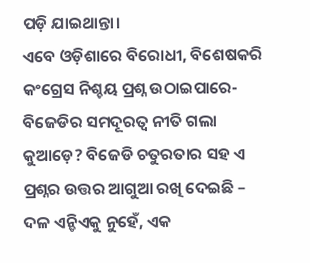ପଡ଼ି ଯାଇଥାନ୍ତା।
ଏବେ ଓଡ଼ିଶାରେ ବିରୋଧୀ, ବିଶେଷକରି କଂଗ୍ରେସ ନିଶ୍ଚୟ ପ୍ରଶ୍ନ ଉଠାଇପାରେ- ବିଜେଡିର ସମଦୂରତ୍ୱ ନୀତି ଗଲା କୁଆଡ଼େ? ବିଜେଡି ଚତୁରତାର ସହ ଏ ପ୍ରଶ୍ନର ଉତ୍ତର ଆଗୁଆ ରଖି ଦେଇଛି – ଦଳ ଏନ୍ଡିଏକୁ ନୁହେଁ, ଏକ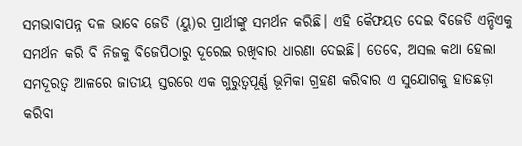ସମଭାବାପନ୍ନ ଦଳ ଭାବେ ଜେଡି (ୟୁ)ର ପ୍ରାର୍ଥୀଙ୍କୁ ସମର୍ଥନ କରିଛି। ଏହି କୈଫୟତ ଦେଇ ବିଜେଡି ଏନ୍ଡିଏକୁ ସମର୍ଥନ କରି ବି ନିଜକୁ ବିଜେପିଠାରୁ ଦୂରେଇ ରଖିବାର ଧାରଣା ଦେଇଛି। ତେବେ, ଅସଲ କଥା ହେଲା ସମଦୂରତ୍ୱ ଆଳରେ ଜାତୀୟ ସ୍ତରରେ ଏକ ଗୁରୁତ୍ୱପୂର୍ଣ୍ଣ ଭୂମିକା ଗ୍ରହଣ କରିବାର ଏ ସୁଯୋଗକୁ ହାତଛଡ଼ା କରିବା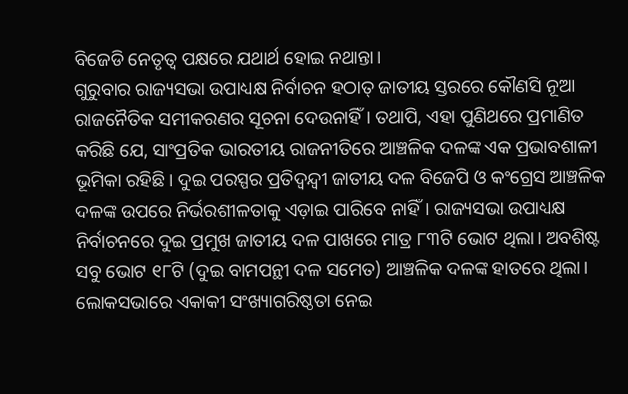ବିଜେଡି ନେତୃତ୍ୱ ପକ୍ଷରେ ଯଥାର୍ଥ ହୋଇ ନଥାନ୍ତା।
ଗୁରୁବାର ରାଜ୍ୟସଭା ଉପାଧ୍ୟକ୍ଷ ନିର୍ବାଚନ ହଠାତ୍ ଜାତୀୟ ସ୍ତରରେ କୌଣସି ନୂଆ ରାଜନୈତିକ ସମୀକରଣର ସୂଚନା ଦେଉନାହିଁ। ତଥାପି, ଏହା ପୁଣିଥରେ ପ୍ରମାଣିତ କରିଛି ଯେ, ସାଂପ୍ରତିକ ଭାରତୀୟ ରାଜନୀତିରେ ଆଞ୍ଚଳିକ ଦଳଙ୍କ ଏକ ପ୍ରଭାବଶାଳୀ ଭୂମିକା ରହିଛି। ଦୁଇ ପରସ୍ପର ପ୍ରତିଦ୍ୱନ୍ଦ୍ୱୀ ଜାତୀୟ ଦଳ ବିଜେପି ଓ କଂଗ୍ରେସ ଆଞ୍ଚଳିକ ଦଳଙ୍କ ଉପରେ ନିର୍ଭରଶୀଳତାକୁ ଏଡ଼ାଇ ପାରିବେ ନାହିଁ। ରାଜ୍ୟସଭା ଉପାଧ୍ୟକ୍ଷ ନିର୍ବାଚନରେ ଦୁଇ ପ୍ରମୁଖ ଜାତୀୟ ଦଳ ପାଖରେ ମାତ୍ର ୮୩ଟି ଭୋଟ ଥିଲା। ଅବଶିଷ୍ଟ ସବୁ ଭୋଟ ୧୮ଟି (ଦୁଇ ବାମପନ୍ଥୀ ଦଳ ସମେତ) ଆଞ୍ଚଳିକ ଦଳଙ୍କ ହାତରେ ଥିଲା। ଲୋକସଭାରେ ଏକାକୀ ସଂଖ୍ୟାଗରିଷ୍ଠତା ନେଇ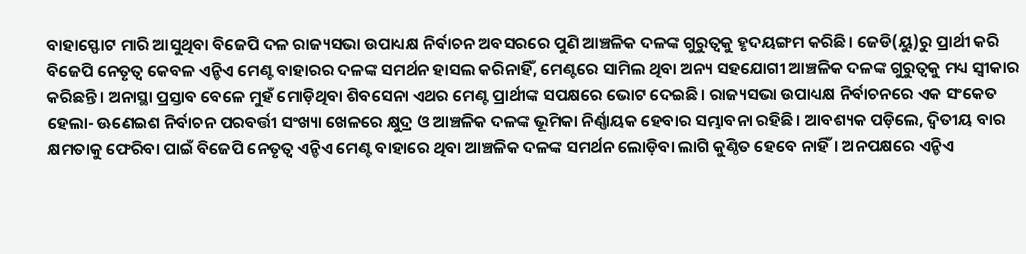ବାହାସ୍ଫୋଟ ମାରି ଆସୁଥିବା ବିଜେପି ଦଳ ରାଜ୍ୟସଭା ଉପାଧ୍ୟକ୍ଷ ନିର୍ବାଚନ ଅବସରରେ ପୁଣି ଆଞ୍ଚଳିକ ଦଳଙ୍କ ଗୁରୁତ୍ୱକୁ ହୃଦୟଙ୍ଗମ କରିଛି। ଜେଡି(ୟୁ)ରୁ ପ୍ରାର୍ଥୀ କରି ବିଜେପି ନେତୃତ୍ୱ କେବଳ ଏନ୍ଡିଏ ମେଣ୍ଟ ବାହାରର ଦଳଙ୍କ ସମର୍ଥନ ହାସଲ କରିନାହିଁ, ମେଣ୍ଟରେ ସାମିଲ ଥିବା ଅନ୍ୟ ସହଯୋଗୀ ଆଞ୍ଚଳିକ ଦଳଙ୍କ ଗୁରୁତ୍ୱକୁ ମଧ୍ୟ ସ୍ୱୀକାର କରିଛନ୍ତି। ଅନାସ୍ଥା ପ୍ରସ୍ତାବ ବେଳେ ମୁହଁ ମୋଡ଼ିଥିବା ଶିବସେନା ଏଥର ମେଣ୍ଟ ପ୍ରାର୍ଥୀଙ୍କ ସପକ୍ଷରେ ଭୋଟ ଦେଇଛି। ରାଜ୍ୟସଭା ଉପାଧ୍ୟକ୍ଷ ନିର୍ବାଚନରେ ଏକ ସଂକେତ ହେଲା- ଊଣେଇଶ ନିର୍ବାଚନ ପରବର୍ତ୍ତୀ ସଂଖ୍ୟା ଖେଳରେ କ୍ଷୁଦ୍ର ଓ ଆଞ୍ଚଳିକ ଦଳଙ୍କ ଭୂମିକା ନିର୍ଣ୍ଣାୟକ ହେବାର ସମ୍ଭାବନା ରହିଛି। ଆବଶ୍ୟକ ପଡ଼ିଲେ, ଦ୍ୱିତୀୟ ବାର କ୍ଷମତାକୁ ଫେରିବା ପାଇଁ ବିଜେପି ନେତୃତ୍ୱ ଏନ୍ଡିଏ ମେଣ୍ଟ ବାହାରେ ଥିବା ଆଞ୍ଚଳିକ ଦଳଙ୍କ ସମର୍ଥନ ଲୋଡ଼ିବା ଲାଗି କୁଣ୍ଠିତ ହେବେ ନାହିଁ। ଅନପକ୍ଷରେ ଏନ୍ଡିଏ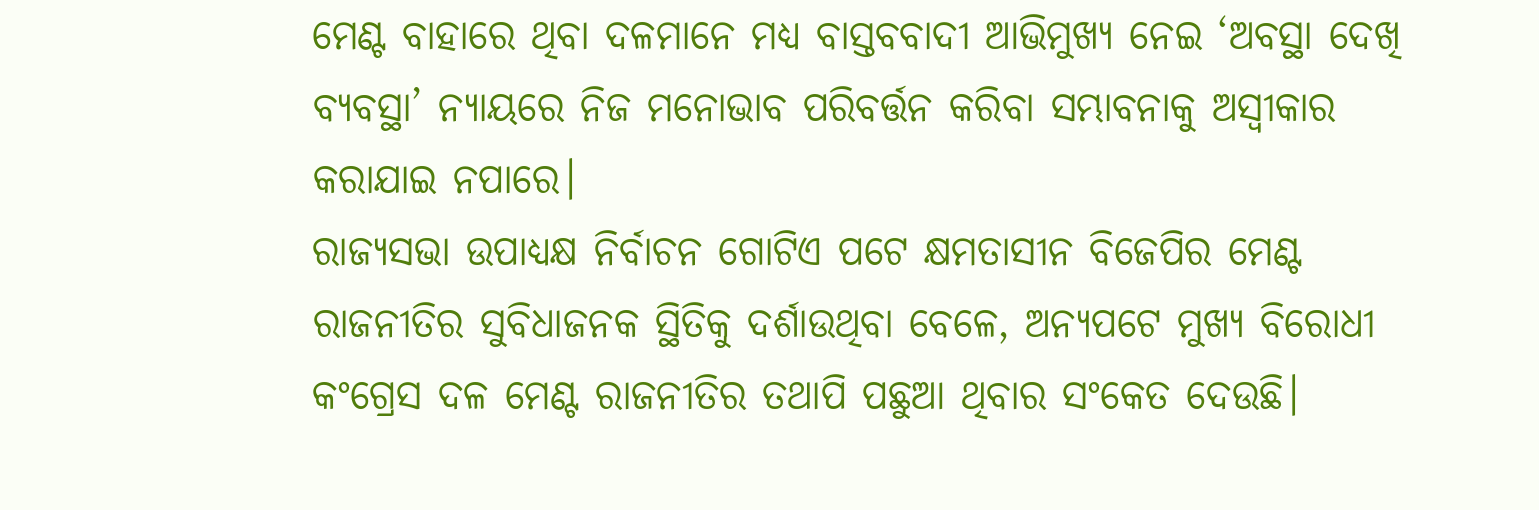ମେଣ୍ଟ ବାହାରେ ଥିବା ଦଳମାନେ ମଧ୍ୟ ବାସ୍ତବବାଦୀ ଆଭିମୁଖ୍ୟ ନେଇ ‘ଅବସ୍ଥା ଦେଖି ବ୍ୟବସ୍ଥା’ ନ୍ୟାୟରେ ନିଜ ମନୋଭାବ ପରିବର୍ତ୍ତନ କରିବା ସମ୍ଭାବନାକୁ ଅସ୍ୱୀକାର କରାଯାଇ ନପାରେ।
ରାଜ୍ୟସଭା ଉପାଧ୍ୟକ୍ଷ ନିର୍ବାଚନ ଗୋଟିଏ ପଟେ କ୍ଷମତାସୀନ ବିଜେପିର ମେଣ୍ଟ ରାଜନୀତିର ସୁବିଧାଜନକ ସ୍ଥିତିକୁ ଦର୍ଶାଉଥିବା ବେଳେ, ଅନ୍ୟପଟେ ମୁଖ୍ୟ ବିରୋଧୀ କଂଗ୍ରେସ ଦଳ ମେଣ୍ଟ ରାଜନୀତିର ତଥାପି ପଛୁଆ ଥିବାର ସଂକେତ ଦେଉଛି।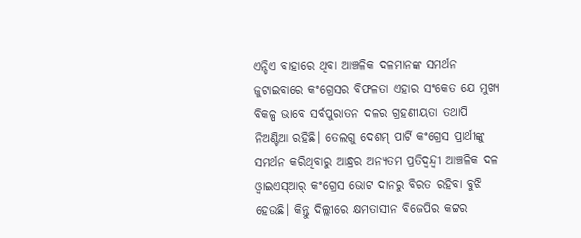ଏନ୍ଡିଏ ବାହାରେ ଥିବା ଆଞ୍ଚଳିକ ଦଳମାନଙ୍କ ସମର୍ଥନ ଜୁଟାଇବାରେ କଂଗ୍ରେସର ବିଫଳତା ଏହାର ସଂକେତ ଯେ ମୁଖ୍ୟ ବିକଳ୍ପ ଭାବେ ସର୍ବପୁରାତନ ଦଳର ଗ୍ରହଣୀୟତା ତଥାପି ନିଅଣ୍ଟିଆ ରହିଛି। ତେଲଗୁ ଦେଶମ୍ ପାର୍ଟି କଂଗ୍ରେସ ପ୍ରାର୍ଥୀଙ୍କୁ ସମର୍ଥନ କରିଥିବାରୁ ଆନ୍ଧ୍ରର ଅନ୍ୟତମ ପ୍ରତିଦ୍ୱନ୍ଦ୍ୱୀ ଆଞ୍ଚଳିକ ଦଳ ଓ୍ଵାଇଏସ୍ଆର୍ କଂଗ୍ରେସ ଭୋଟ ଦାନରୁ ବିରତ ରହିବା ବୁଝି ହେଉଛି। କିନ୍ତୁ ଦିଲ୍ଲୀରେ କ୍ଷମତାସୀନ ବିଜେପିର କଟ୍ଟର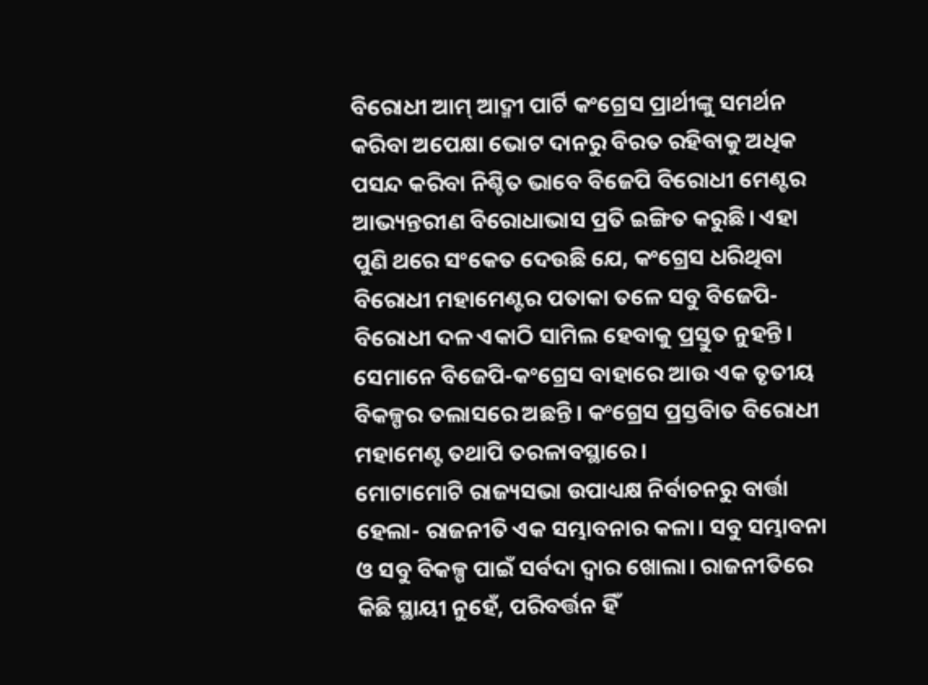ବିରୋଧୀ ଆମ୍ ଆଦ୍ମୀ ପାର୍ଟି କଂଗ୍ରେସ ପ୍ରାର୍ଥୀଙ୍କୁ ସମର୍ଥନ କରିବା ଅପେକ୍ଷା ଭୋଟ ଦାନରୁ ବିରତ ରହିବାକୁ ଅଧିକ ପସନ୍ଦ କରିବା ନିଶ୍ଚିତ ଭାବେ ବିଜେପି ବିରୋଧୀ ମେଣ୍ଟର ଆଭ୍ୟନ୍ତରୀଣ ବିରୋଧାଭାସ ପ୍ରତି ଇଙ୍ଗିତ କରୁଛି। ଏହା ପୁଣି ଥରେ ସଂକେତ ଦେଉଛି ଯେ, କଂଗ୍ରେସ ଧରିଥିବା ବିରୋଧୀ ମହାମେଣ୍ଟର ପତାକା ତଳେ ସବୁ ବିଜେପି-ବିରୋଧୀ ଦଳ ଏକାଠି ସାମିଲ ହେବାକୁ ପ୍ରସ୍ତୁତ ନୁହନ୍ତି। ସେମାନେ ବିଜେପି-କଂଗ୍ରେସ ବାହାରେ ଆଉ ଏକ ତୃତୀୟ ବିକଳ୍ପର ତଲାସରେ ଅଛନ୍ତି। କଂଗ୍ରେସ ପ୍ରସ୍ତବାିତ ବିରୋଧୀ ମହାମେଣ୍ଟ ତଥାପି ତରଳାବସ୍ଥାରେ।
ମୋଟାମୋଟି ରାଜ୍ୟସଭା ଉପାଧ୍ୟକ୍ଷ ନିର୍ବାଚନରୁ ବାର୍ତ୍ତା ହେଲା- ରାଜନୀତି ଏକ ସମ୍ଭାବନାର କଳା। ସବୁ ସମ୍ଭାବନା ଓ ସବୁ ବିକଳ୍ପ ପାଇଁ ସର୍ବଦା ଦ୍ୱାର ଖୋଲା। ରାଜନୀତିରେ କିଛି ସ୍ଥାୟୀ ନୁହେଁ, ପରିବର୍ତ୍ତନ ହିଁ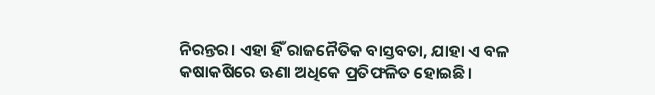ନିରନ୍ତର। ଏହା ହିଁ ରାଜନୈତିକ ବାସ୍ତବତା, ଯାହା ଏ ବଳ କଷାକଷିରେ ଊଣା ଅଧିକେ ପ୍ରତିଫଳିତ ହୋଇଛି।